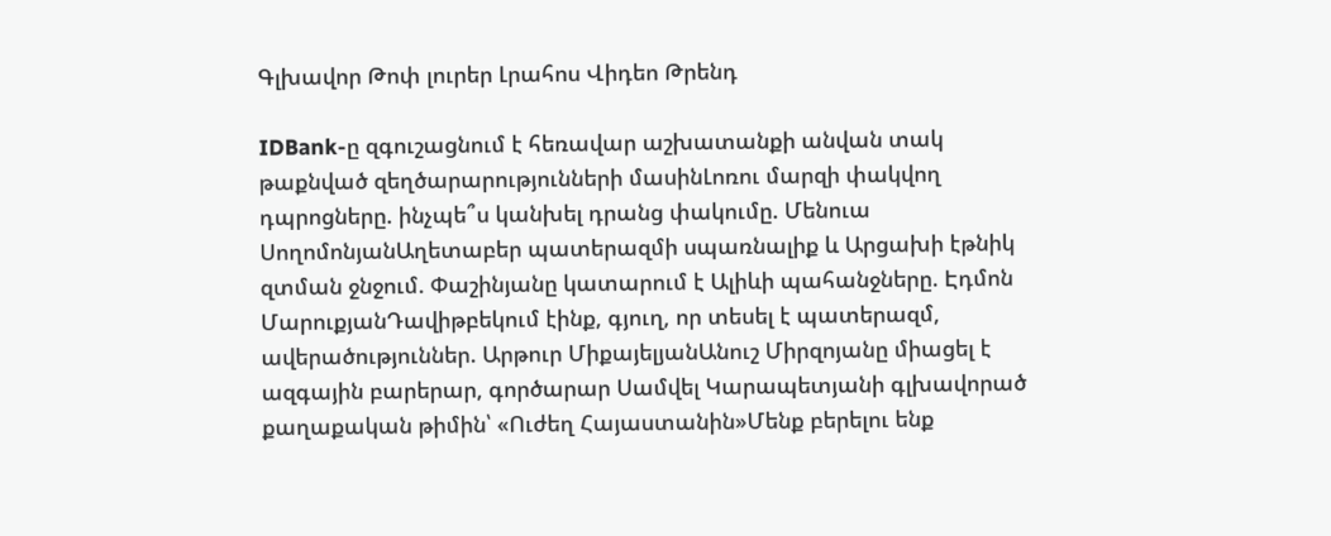Գլխավոր Թոփ լուրեր Լրահոս Վիդեո Թրենդ

IDBank-ը զգուշացնում է հեռավար աշխատանքի անվան տակ թաքնված զեղծարարությունների մասինԼոռու մարզի փակվող դպրոցները. ինչպե՞ս կանխել դրանց փակումը. Մենուա ՍողոմոնյանԱղետաբեր պատերազմի սպառնալիք և Արցախի էթնիկ զտման ջնջում. Փաշինյանը կատարում է Ալիևի պահանջները. Էդմոն ՄարուքյանԴավիթբեկում էինք, գյուղ, որ տեսել է պատերազմ, ավերածություններ. Արթուր ՄիքայելյանԱնուշ Միրզոյանը միացել է ազգային բարերար, գործարար Սամվել Կարապետյանի գլխավորած քաղաքական թիմին՝ «Ուժեղ Հայաստանին»Մենք բերելու ենք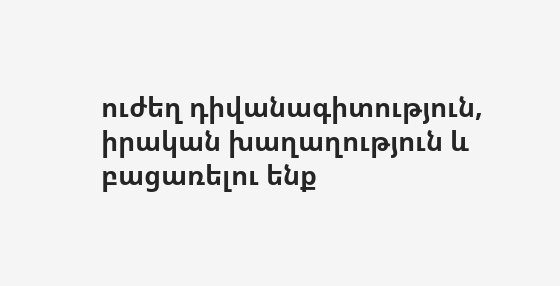ուժեղ դիվանագիտություն, իրական խաղաղություն և բացառելու ենք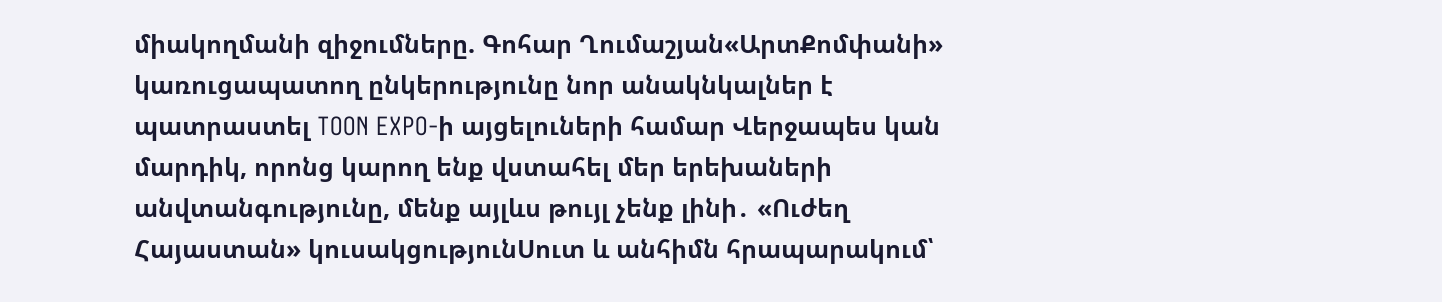միակողմանի զիջումները. Գոհար Ղումաշյան«ԱրտՔոմփանի» կառուցապատող ընկերությունը նոր անակնկալներ է պատրաստել TOON EXPO-ի այցելուների համար Վերջապես կան մարդիկ, որոնց կարող ենք վստահել մեր երեխաների անվտանգությունը, մենք այլևս թույլ չենք լինի․ «Ուժեղ Հայաստան» կուսակցությունՍուտ և անհիմն հրապարակում՝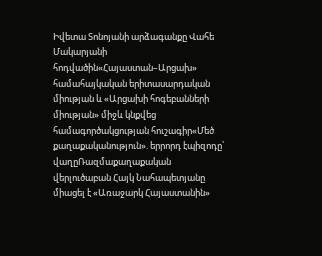Իվետա Տոնոյանի արձագանքը Վահե Մակարյանի հոդվածին«Հայաստան–Արցախ» համահայկական երիտասարդական միության և «Արցախի հոգեբանների միության» միջև կնքվեց համագործակցության հուշագիր«Մեծ քաղաքականություն». երրորդ էպիզոդը՝ վաղըՌազմաքաղաքական վերլուծաբան Հայկ Նահապետյանը միացել է «Առաջարկ Հայաստանին»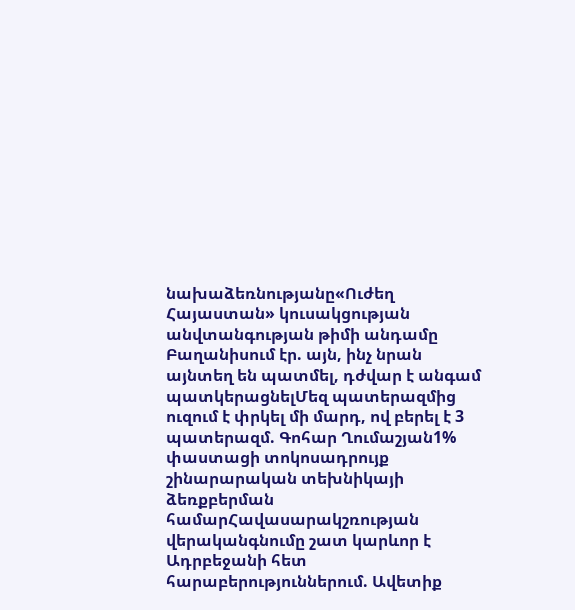նախաձեռնությանը«Ուժեղ Հայաստան» կուսակցության անվտանգության թիմի անդամը Բաղանիսում էր. այն, ինչ նրան այնտեղ են պատմել, դժվար է անգամ պատկերացնելՄեզ պատերազմից ուզում է փրկել մի մարդ, ով բերել է 3 պատերազմ. Գոհար Ղումաշյան1% փաստացի տոկոսադրույք շինարարական տեխնիկայի ձեռքբերման համարՀավասարակշռության վերականգնումը շատ կարևոր է Ադրբեջանի հետ հարաբերություններում. Ավետիք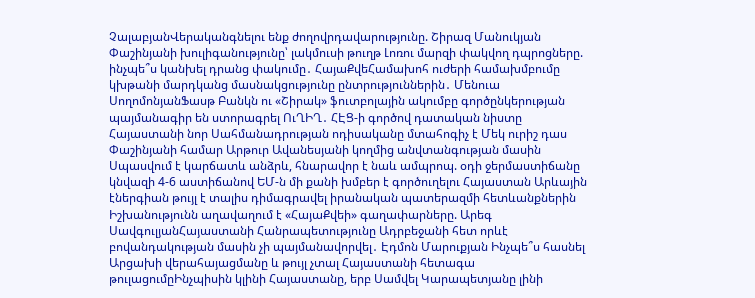ՉալաբյանՎերականգնելու ենք ժողովրդավարությունը. Շիրազ Մանուկյան Փաշինյանի խուլիգանությունը՝ լակմուսի թուղթ Լոռու մարզի փակվող դպրոցները. ինչպե՞ս կանխել դրանց փակումը․ ՀայաՔվեՀամախոհ ուժերի համախմբումը կխթանի մարդկանց մասնակցությունը ընտրություններին․ Մենուա ՍողոմոնյանՖասթ Բանկն ու «Շիրակ» ֆուտբոլային ակումբը գործընկերության պայմանագիր են ստորագրել ՈւՂԻՂ․ ՀԷՑ-ի գործով դատական նիստը Հայաստանի նոր Սահմանադրության ոդիսականը մտահոգիչ է Մեկ ուրիշ դաս Փաշինյանի համար Արթուր Ավանեսյանի կողմից անվտանգության մասին Սպասվում է կարճատև անձրև, հնարավոր է նաև ամպրոպ. օդի ջերմաստիճանը կնվազի 4-6 աստիճանով ԵՄ-ն մի քանի խմբեր է գործուղելու Հայաստան Արևային էներգիան թույլ է տալիս դիմագրավել իրանական պատերազմի հետևանքներին Իշխանությունն աղավաղում է «ՀայաՔվեի» գաղափարները. Արեգ ՍավգուլյանՀայաստանի Հանրապետությունը Ադրբեջանի հետ որևէ բովանդակության մասին չի պայմանավորվել․ Էդմոն Մարուքյան Ինչպե՞ս հասնել Արցախի վերահայացմանը և թույլ չտալ Հայաստանի հետագա թուլացումըԻնչպիսին կլինի Հայաստանը, երբ Սամվել Կարապետյանը լինի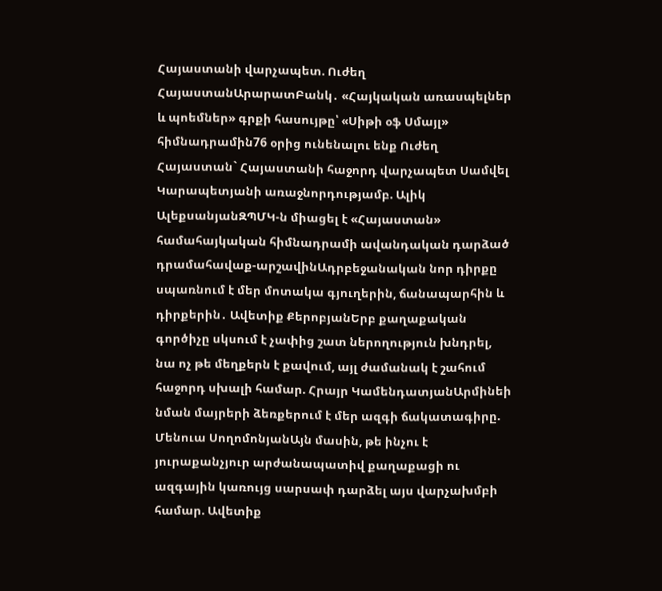Հայաստանի վարչապետ. Ուժեղ ՀայաստանԱրարատԲանկ․ «Հայկական առասպելներ և պոեմներ» գրքի հասույթը՝ «Սիթի օֆ Սմայլ» հիմնադրամին76 օրից ունենալու ենք Ուժեղ Հայաստան` Հայաստանի հաջորդ վարչապետ Սամվել Կարապետյանի առաջնորդությամբ. Ալիկ ԱլեքսանյանԶՊՄԿ-ն միացել է «Հայաստան» համահայկական հիմնադրամի ավանդական դարձած դրամահավաք-արշավինԱդրբեջանական նոր դիրքը սպառնում է մեր մոտակա գյուղերին, ճանապարհին և դիրքերին․ Ավետիք ՔերոբյանԵրբ քաղաքական գործիչը սկսում է չափից շատ ներողություն խնդրել, նա ոչ թե մեղքերն է քավում, այլ ժամանակ է շահում հաջորդ սխալի համար. Հրայր ԿամենդատյանԱրմինեի նման մայրերի ձեռքերում է մեր ազգի ճակատագիրը. Մենուա ՍողոմոնյանԱյն մասին, թե ինչու է յուրաքանչյուր արժանապատիվ քաղաքացի ու ազգային կառույց սարսափ դարձել այս վարչախմբի համար. Ավետիք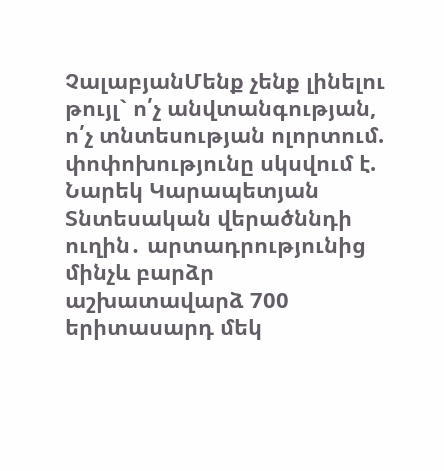ՉալաբյանՄենք չենք լինելու թույլ` ո՛չ անվտանգության, ո՛չ տնտեսության ոլորտում. փոփոխությունը սկսվում է. Նարեկ Կարապետյան Տնտեսական վերածննդի ուղին․ արտադրությունից մինչև բարձր աշխատավարձ 700 երիտասարդ մեկ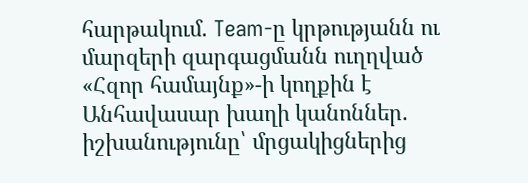հարթակում. Team-ը կրթությանն ու մարզերի զարգացմանն ուղղված «Հզոր համայնք»-ի կողքին է Անհավասար խաղի կանոններ. իշխանությունը՝ մրցակիցներից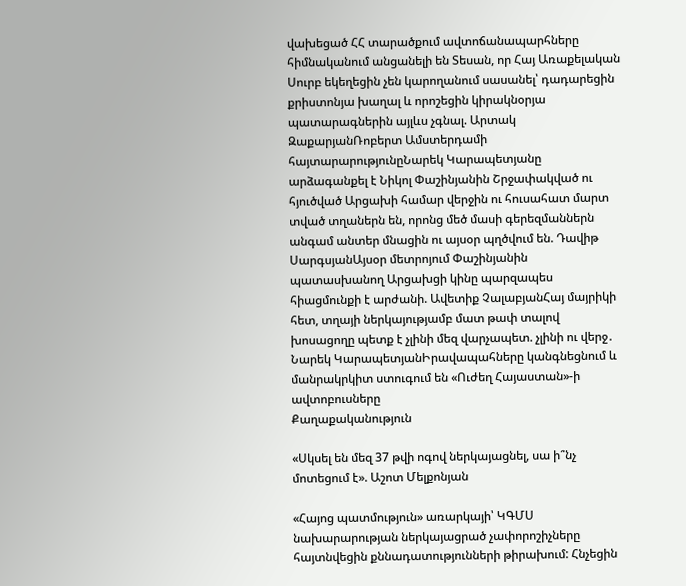վախեցած ՀՀ տարածքում ավտոճանապարհները հիմնականում անցանելի են Տեսան, որ Հայ Առաքելական Սուրբ եկեղեցին չեն կարողանում սասանել՝ դադարեցին քրիստոնյա խաղալ և որոշեցին կիրակնօրյա պատարագներին այլևս չգնալ. Արտակ ԶաքարյանՌոբերտ Ամստերդամի հայտարարությունըՆարեկ Կարապետյանը արձագանքել է Նիկոլ Փաշինյանին Շրջափակված ու հյուծված Արցախի համար վերջին ու հուսահատ մարտ տված տղաներն են, որոնց մեծ մասի գերեզմաններն անգամ անտեր մնացին ու այսօր պղծվում են. Դավիթ ՍարգսյանԱյսօր մետրոյում Փաշինյանին պատասխանող Արցախցի կինը պարզապես հիացմունքի է արժանի. Ավետիք ՉալաբյանՀայ մայրիկի հետ, տղայի ներկայությամբ մատ թափ տալով խոսացողը պետք է չլինի մեզ վարչապետ. չլինի ու վերջ․ Նարեկ ԿարապետյանԻրավապահները կանգնեցնում և մանրակրկիտ ստուգում են «Ուժեղ Հայաստան»-ի ավտոբուսները
Քաղաքականություն

«Սկսել են մեզ 37 թվի ոգով ներկայացնել, սա ի՞նչ մոտեցում է». Աշոտ Մելքոնյան

«Հայոց պատմություն» առարկայի՝ ԿԳՄՍ նախարարության ներկայացրած չափորոշիչները հայտնվեցին քննադատությունների թիրախում: Հնչեցին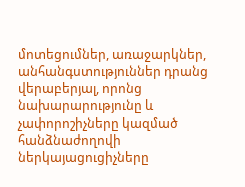մոտեցումներ, առաջարկներ, անհանգստություններ դրանց վերաբերյալ, որոնց նախարարությունը և չափորոշիչները կազմած հանձնաժողովի ներկայացուցիչները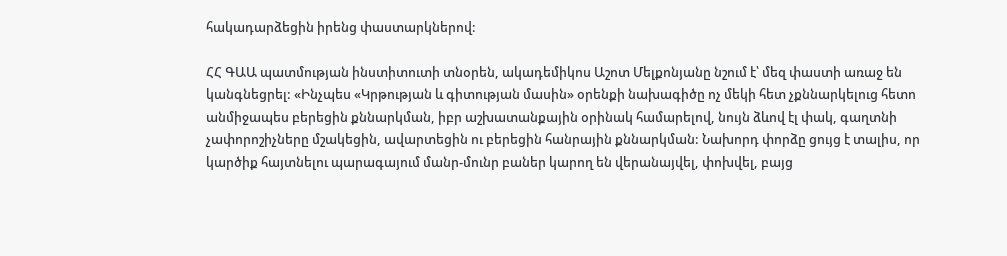հակադարձեցին իրենց փաստարկներով:

ՀՀ ԳԱԱ պատմության ինստիտուտի տնօրեն, ակադեմիկոս Աշոտ Մելքոնյանը նշում է՝ մեզ փաստի առաջ են կանգնեցրել: «Ինչպես «Կրթության և գիտության մասին» օրենքի նախագիծը ոչ մեկի հետ չքննարկելուց հետո անմիջապես բերեցին քննարկման, իբր աշխատանքային օրինակ համարելով, նույն ձևով էլ փակ, գաղտնի չափորոշիչները մշակեցին, ավարտեցին ու բերեցին հանրային քննարկման: Նախորդ փորձը ցույց է տալիս, որ կարծիք հայտնելու պարագայում մանր-մունր բաներ կարող են վերանայվել, փոխվել, բայց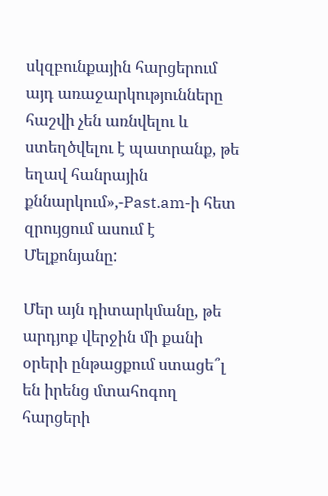սկզբունքային հարցերում այդ առաջարկությունները հաշվի չեն առնվելու և ստեղծվելու է պատրանք, թե եղավ հանրային քննարկում»,-Past.am-ի հետ զրույցում ասում է Մելքոնյանը:

Մեր այն դիտարկմանը, թե արդյոք վերջին մի քանի օրերի ընթացքում ստացե՞լ են իրենց մտահոգող հարցերի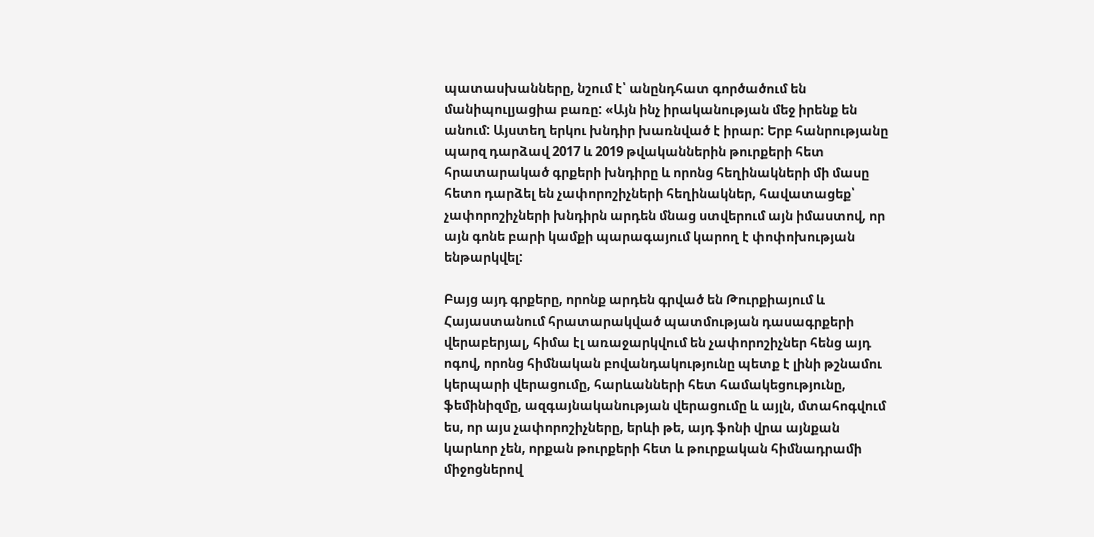պատասխանները, նշում է՝ անընդհատ գործածում են մանիպուլյացիա բառը: «Այն ինչ իրականության մեջ իրենք են անում: Այստեղ երկու խնդիր խառնված է իրար: Երբ հանրությանը պարզ դարձավ 2017 և 2019 թվականներին թուրքերի հետ հրատարակած գրքերի խնդիրը և որոնց հեղինակների մի մասը հետո դարձել են չափորոշիչների հեղինակներ, հավատացեք՝ չափորոշիչների խնդիրն արդեն մնաց ստվերում այն իմաստով, որ այն գոնե բարի կամքի պարագայում կարող է փոփոխության ենթարկվել:

Բայց այդ գրքերը, որոնք արդեն գրված են Թուրքիայում և Հայաստանում հրատարակված պատմության դասագրքերի վերաբերյալ, հիմա էլ առաջարկվում են չափորոշիչներ հենց այդ ոգով, որոնց հիմնական բովանդակությունը պետք է լինի թշնամու կերպարի վերացումը, հարևանների հետ համակեցությունը, ֆեմինիզմը, ազգայնականության վերացումը և այլն, մտահոգվում ես, որ այս չափորոշիչները, երևի թե, այդ ֆոնի վրա այնքան կարևոր չեն, որքան թուրքերի հետ և թուրքական հիմնադրամի միջոցներով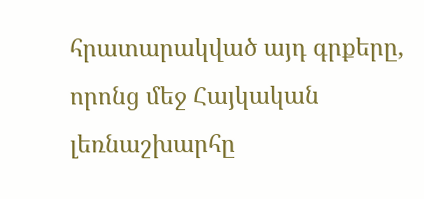հրատարակված այդ գրքերը, որոնց մեջ Հայկական լեռնաշխարհը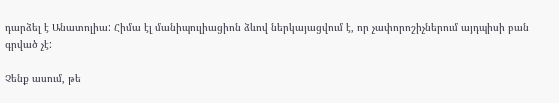դարձել է Անատոլիա: Հիմա էլ մանիպուլիացիոն ձևով ներկայացվում է, որ չափորոշիչներում այդպիսի բան գրված չէ:

Չենք ասում, թե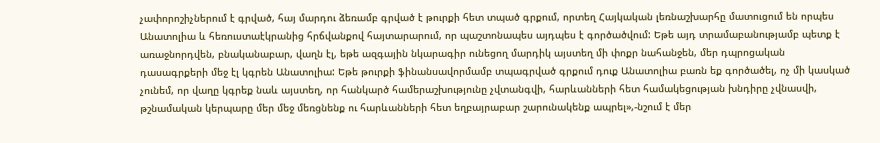չափորոշիչներում է գրված, հայ մարդու ձեռամբ գրված է թուրքի հետ տպած գրքում, որտեղ Հայկական լեռնաշխարհը մատուցում են որպես Անատոլիա և հեռուստաէկրանից հրճվանքով հայտարարում, որ պաշտոնապես այդպես է գործածվում: Եթե այդ տրամաբանությամբ պետք է առաջնորդվեն, բնականաբար, վաղն էլ, եթե ազգային նկարագիր ունեցող մարդիկ այստեղ մի փոքր նահանջեն, մեր դպրոցական դասագրքերի մեջ էլ կգրեն Անատոլիա: Եթե թուրքի ֆինանսավորմամբ տպագրված գրքում դուք Անատոլիա բառն եք գործածել, ոչ մի կասկած չունեմ, որ վաղը կգրեք նաև այստեղ, որ հանկարծ համերաշխությունը չվտանգվի, հարևանների հետ համակեցության խնդիրը չվնասվի, թշնամական կերպարը մեր մեջ մեռցնենք ու հարևանների հետ եղբայրաբար շարունակենք ապրել»,-նշում է մեր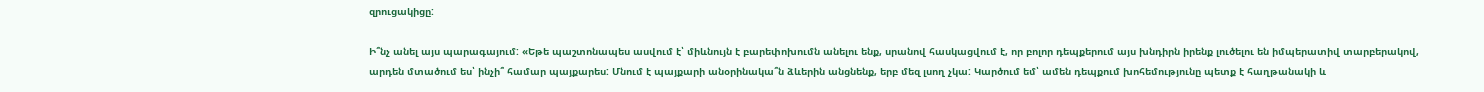զրուցակիցը:

Ի՞նչ անել այս պարագայում: «Եթե պաշտոնապես ասվում է՝ միևնույն է բարեփոխումն անելու ենք, սրանով հասկացվում է, որ բոլոր դեպքերում այս խնդիրն իրենք լուծելու են իմպերատիվ տարբերակով, արդեն մտածում ես՝ ինչի՞ համար պայքարես: Մնում է պայքարի անօրինակա՞ն ձևերին անցնենք, երբ մեզ լսող չկա: Կարծում եմ՝ ամեն դեպքում խոհեմությունը պետք է հաղթանակի և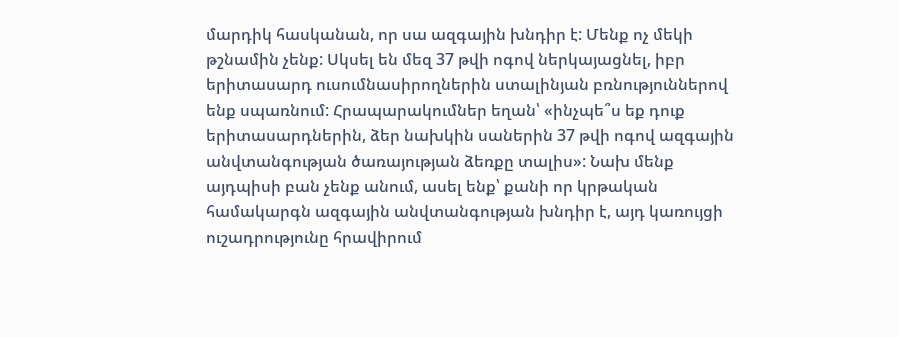մարդիկ հասկանան, որ սա ազգային խնդիր է: Մենք ոչ մեկի թշնամին չենք: Սկսել են մեզ 37 թվի ոգով ներկայացնել, իբր երիտասարդ ուսումնասիրողներին ստալինյան բռնություններով ենք սպառնում: Հրապարակումներ եղան՝ «ինչպե՞ս եք դուք երիտասարդներին, ձեր նախկին սաներին 37 թվի ոգով ազգային անվտանգության ծառայության ձեռքը տալիս»: Նախ մենք այդպիսի բան չենք անում, ասել ենք՝ քանի որ կրթական համակարգն ազգային անվտանգության խնդիր է, այդ կառույցի ուշադրությունը հրավիրում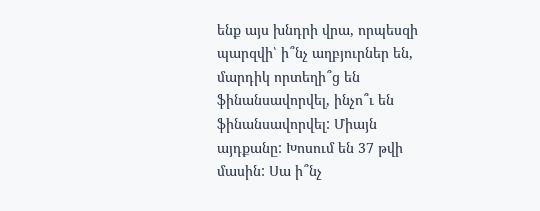ենք այս խնդրի վրա, որպեսզի պարզվի՝ ի՞նչ աղբյուրներ են, մարդիկ որտեղի՞ց են ֆինանսավորվել, ինչո՞ւ են ֆինանսավորվել: Միայն այդքանը: Խոսում են 37 թվի մասին: Սա ի՞նչ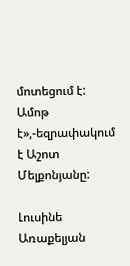մոտեցում է: Ամոթ է»,-եզրափակում է Աշոտ Մելքոնյանը:

Լուսինե Առաքելյան